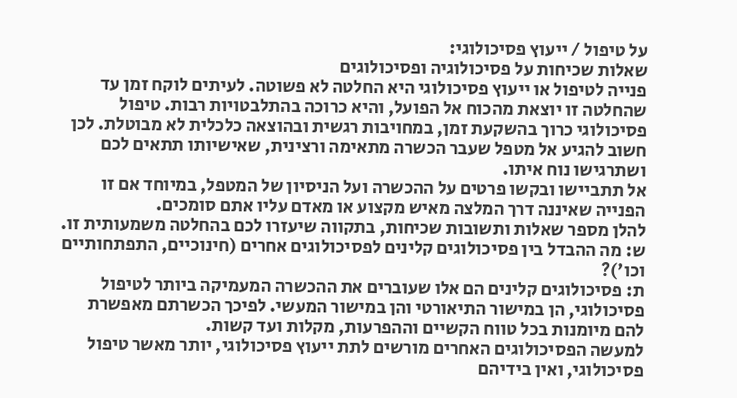על טיפול / ייעוץ פסיכולוגי:
שאלות שכיחות על פסיכולוגיה ופסיכולוגים
פנייה לטיפול או ייעוץ פסיכולוגי היא החלטה לא פשוטה. לעיתים לוקח זמן עד שהחלטה זו יוצאת מהכוח אל הפועל, והיא כרוכה בהתלבטויות רבות. טיפול פסיכולוגי כרוך בהשקעת זמן, במחויבות רגשית ובהוצאה כלכלית לא מבוטלת. לכן חשוב להגיע אל מטפל שעבר הכשרה מתאימה ורצינית, שאישיותו תתאים לכם ושתרגישו נוח איתו.
אל תתביישו ובקשו פרטים על ההכשרה ועל הניסיון של המטפל, במיוחד אם זו הפנייה שאיננה דרך המלצה מאיש מקצוע או מאדם עליו אתם סומכים.
להלן מספר שאלות ותשובות שכיחות, בתקווה שיעזרו לכם בהחלטה משמעותית זו.
ש: מה ההבדל בין פסיכולוגים קלינים לפסיכולוגים אחרים (חינוכיים, התפתחותיים וכו')?
ת: פסיכולוגים קלינים הם אלו שעוברים את ההכשרה המעמיקה ביותר לטיפול פסיכולוגי, הן במישור התיאורטי והן במישור המעשי. לפיכך הכשרתם מאפשרת להם מיומנות בכל טווח הקשיים וההפרעות, מקלות ועד קשות.
למעשה הפסיכולוגים האחרים מורשים לתת ייעוץ פסיכולוגי, יותר מאשר טיפול פסיכולוגי, ואין בידיהם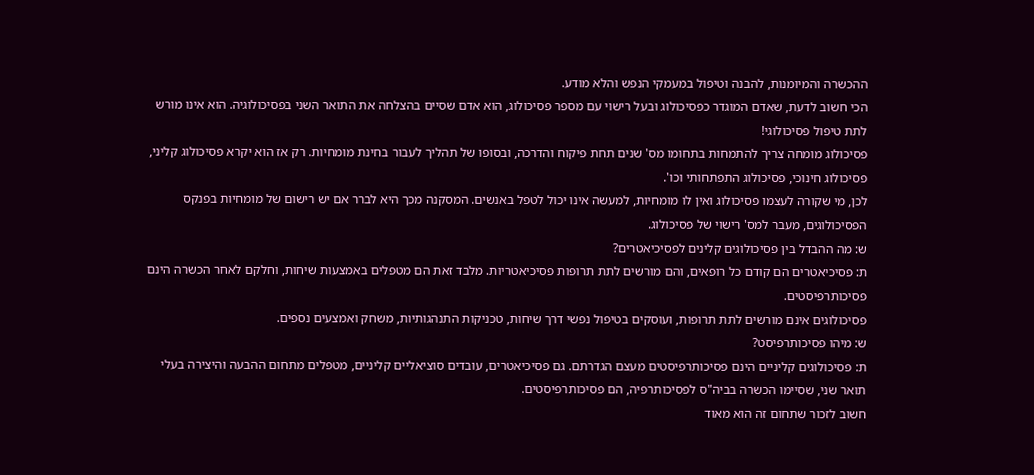ההכשרה והמיומנות, להבנה וטיפול במעמקי הנפש והלא מודע.
הכי חשוב לדעת, שאדם המוגדר כפסיכולוג ובעל רישוי עם מספר פסיכולוג, הוא אדם שסיים בהצלחה את התואר השני בפסיכולוגיה. הוא אינו מורש לתת טיפול פסיכולוגי!
פסיכולוג מומחה צריך להתמחות בתחומו מס' שנים תחת פיקוח והדרכה, ובסופו של תהליך לעבור בחינת מומחיות. רק אז הוא יקרא פסיכולוג קליני, פסיכולוג חינוכי, פסיכולוג התפתחותי וכו'.
לכן, מי שקורה לעצמו פסיכולוג ואין לו מומחיות, למעשה אינו יכול לטפל באנשים. המסקנה מכך היא לברר אם יש רישום של מומחיות בפנקס הפסיכולוגים, מעבר למס' רישוי של פסיכולוג.
ש: מה ההבדל בין פסיכולוגים קלינים לפסיכיאטרים?
ת: פסיכיאטרים הם קודם כל רופאים, והם מורשים לתת תרופות פסיכיאטריות. מלבד זאת הם מטפלים באמצעות שיחות, וחלקם לאחר הכשרה הינם פסיכותרפיסטים.
פסיכולוגים אינם מורשים לתת תרופות, ועוסקים בטיפול נפשי דרך שיחות, טכניקות התנהגותיות, משחק ואמצעים נספים.
ש: מיהו פסיכותרפיסט?
ת: פסיכולוגים קליניים הינם פסיכותרפיסטים מעצם הגדרתם. גם פסיכיאטרים, עובדים סוציאליים קליניים, מטפלים מתחום ההבעה והיצירה בעלי תואר שני, שסיימו הכשרה בביה"ס לפסיכותרפיה, הם פסיכותרפיסטים.
חשוב לזכור שתחום זה הוא מאוד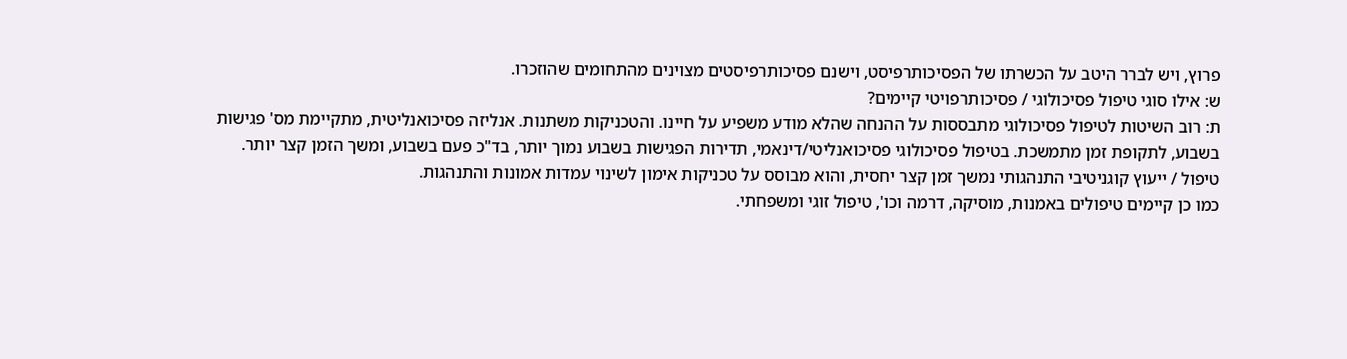פרוץ, ויש לברר היטב על הכשרתו של הפסיכותרפיסט, וישנם פסיכותרפיסטים מצוינים מהתחומים שהוזכרו.
ש: אילו סוגי טיפול פסיכולוגי / פסיכותרפויטי קיימים?
ת: רוב השיטות לטיפול פסיכולוגי מתבססות על ההנחה שהלא מודע משפיע על חיינו. והטכניקות משתנות. אנליזה פסיכואנליטית, מתקיימת מס' פגישות בשבוע, לתקופת זמן מתמשכת. בטיפול פסיכולוגי פסיכואנליטי/דינאמי, תדירות הפגישות בשבוע נמוך יותר, בד"כ פעם בשבוע, ומשך הזמן קצר יותר.
טיפול / ייעוץ קוגניטיבי התנהגותי נמשך זמן קצר יחסית, והוא מבוסס על טכניקות אימון לשינוי עמדות אמונות והתנהגות.
כמו כן קיימים טיפולים באמנות, מוסיקה, דרמה וכו', טיפול זוגי ומשפחתי.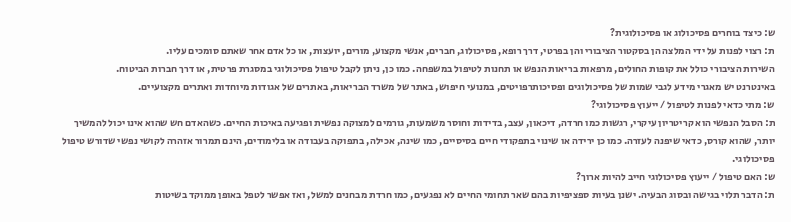ש: כיצד בוחרים פסיכולוג או פסיכולוגית?
ת: רצוי לפנות על ידי המלצה הן בסקטור הציבורי והן בפרטי, דרך רופא, פסיכולוג, חברים, אנשי מקצוע, מורים, יועצות, או כל אדם אחר שאתם סומכים עליו.
השירות הציבורי כולל את קופות החולים, מרפאות בריאות הנפש או תחנות לטיפול במשפחה. כמו כן, ניתן לקבל טיפול פסיכולוגי במסגרת פרטית, או דרך חברות הביטוח.
באינטרנט יש מאגרי מידע לגבי שמות של פסיכולוגים ופסיכותרפויטים, במנועי חיפוש, באתר של משרד הבריאות, באתרים של אגודות מיוחדות ואתרים מקצועיים.
ש: מתי כדאי לפנות לטיפול / ייעוץ פסיכולוגי?
ת: הסבל הנפשי הוא קריטריון עיקרי, רגשות כמו חרדה, דיכאון, עצב, בדידות וחוסר משמעות, גורמים למצוקה נפשית ופגיעה באיכות החיים. כשהאדם חש שהוא אינו יכול להמשיך יותר, שהוא קורס, כדאי שיפנה לעזרה. כמו כן ירידה או שינוי בתפקודי חיים בסיסיים, כמו שינה, אכילה, בתפוקה בעבודה או בלימודים, הינם תמרור אזהרה לקושי נפשי שדורש טיפול פסיכולוגי.
ש: האם טיפול / ייעוץ פסיכולוגי חייב להיות ארוך?
ת: הדבר תלוי בגישה ובסוג הבעיה. ישנן בעיות ספציפיות בהם שאר תחומי החיים לא נפגעים, כמו חרדת מבחנים למשל, ואז אפשר לטפל באופן ממוקד בשיטות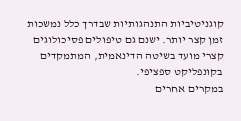קוגניטיביות התנהגותיות שבדרך כלל נמשכות זמן קצר יותר. ישנם גם טיפולים פסיכולוגים קצרי מועד בשיטה הדינאמית, המתמקדים בקונפליקט ספציפי.
במקרים אחרים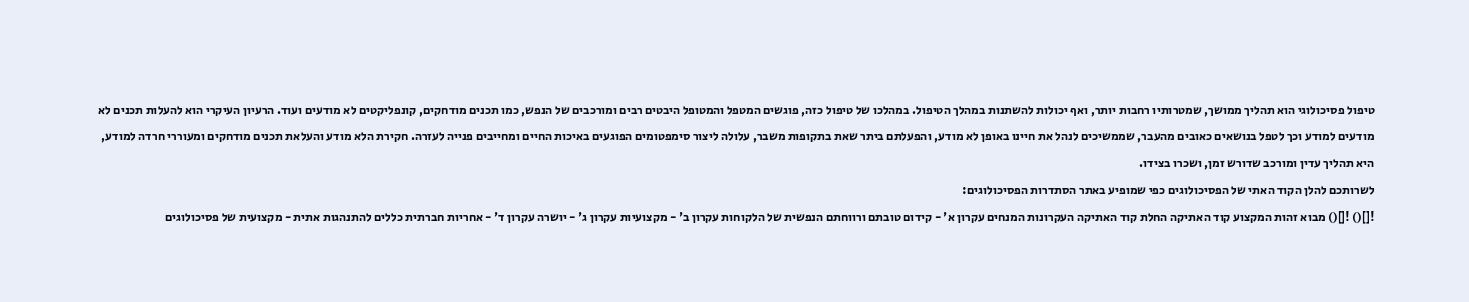טיפול פסיכולוגי הוא תהליך ממושך, שמטרותיו רחבות יותר, ואף יכולות להשתנות במהלך הטיפול. במהלכו של טיפול כזה, פוגשים המטפל והמטופל היבטים רבים ומורכבים של הנפש, כמו תכנים מודחקים, קונפליקטים לא מודעים ועוד. הרעיון העיקרי הוא להעלות תכנים לא מודעים למודע וכך לטפל בנושאים כאובים מהעבר, שממשיכים לנהל את חיינו באופן לא מודע, והפעלתם ביתר שאת בתקופות משבר, עלולה ליצור סימפטומים הפוגעים באיכות החיים ומחייבים פנייה לעזרה. חקירת הלא מודע והעלאת תכנים מודחקים ומעוררי חרדה למודע, היא תהליך עדין ומורכב שדורש זמן, ושכרו בצידו.
לשרותכם להלן הקוד האתי של הפסיכולוגים כפי שמופיע באתר הסתדרות הפסיכולוגים:
![]() ![]() מבוא זהות המקצוע קוד האתיקה החלת קוד האתיקה העקרונות המנחים עקרון א' - קידום טובתם ורווחתם הנפשית של הלקוחות עקרון ב' - מקצועיות עקרון ג' - יושרה עקרון ד' - אחריות חברתית כללים להתנהגות אתית - מקצועית של פסיכולוגים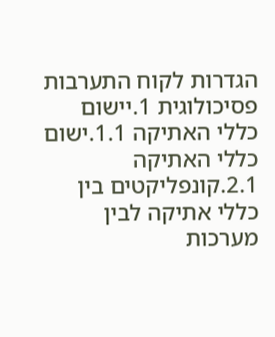הגדרות לקוח התערבות פסיכולוגית 1.יישום כללי האתיקה 1.1.ישום כללי האתיקה 2.1.קונפליקטים בין כללי אתיקה לבין מערכות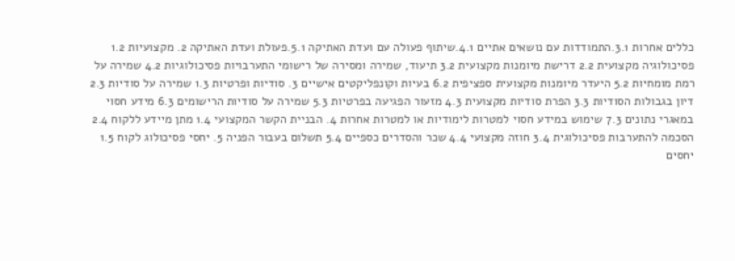כללים אחרות 3.1.התמודדות עם נושאים אתיים 4.1.שיתוף פעולה עם ועדת האתיקה 5.1.פעולת ועדת האתיקה 2. מקצועיות 1.2 פסיכולוגיה מקצועית 2.2 דרישת מיומנות מקצועית 3.2 תיעוד, שמירה ומסירה של רישומי התערבויות פסיכולוגיות 4.2 שמירה על רמת מומחיות 5.2 היעדר מיומנות מקצועית ספציפית 6.2 בעיות וקונפליקטים אישיים 3. סודיות ופרטיות 1.3 שמירה על סודיות 2.3 דיון בגבולות הסודיות 3.3 הפרת סודיות מקצועית 4.3 מזעור הפגיעה בפרטיות 5.3 שמירה על סודיות הרישומים 6.3 מידע חסוי במאגרי נתונים 7.3 שימוש במידע חסוי למטרות לימודיות או למטרות אחרות 4. הבניית הקשר המקצועי 1.4 מתן מיידע ללקוח 2.4 הסכמה להתערבות פסיכולוגית 3.4 חוזה מקצועי 4.4 שכר והסדרים כספיים 5.4 תשלום בעבור הפניה 5. יחסי פסיכולוג לקוח 1.5 יחסים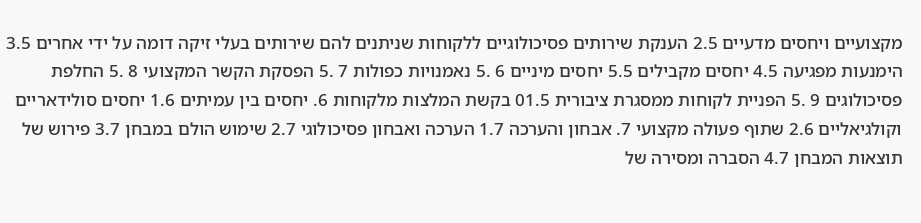מקצועיים ויחסים מדעיים 2.5 הענקת שירותים פסיכולוגיים ללקוחות שניתנים להם שירותים בעלי זיקה דומה על ידי אחרים 3.5 הימנעות מפגיעה 4.5 יחסים מקבילים 5.5 יחסים מיניים 6 .5 נאמנויות כפולות 7 .5 הפסקת הקשר המקצועי 8 .5 החלפת פסיכולוגים 9 .5 הפניית לקוחות ממסגרת ציבורית 01.5 בקשת המלצות מלקוחות 6. יחסים בין עמיתים 1.6 יחסים סולידאריים וקולגיאליים 2.6 שתוף פעולה מקצועי 7. אבחון והערכה 1.7 הערכה ואבחון פסיכולוגי 2.7 שימוש הולם במבחן 3.7 פירוש של תוצאות המבחן 4.7 הסברה ומסירה של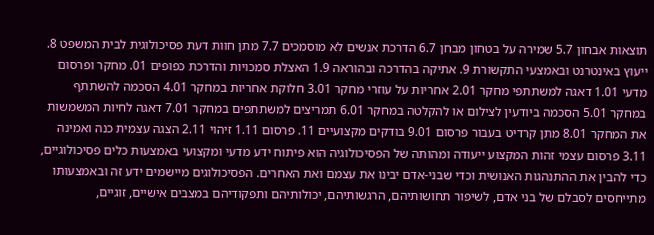תוצאות אבחון 5.7 שמירה על בטחון מבחן 6.7 הדרכת אנשים לא מוסמכים 7.7 מתן חוות דעת פסיכולוגית לבית המשפט 8. ייעוץ באינטרנט ובאמצעי התקשורת 9. אתיקה בהדרכה ובהוראה 1.9 האצלת סמכויות והדרכת כפופים 01. מחקר ופרסום מדעי 1.01 דאגה למשתתפי מחקר 2.01 אחריות על עוזרי מחקר 3.01 חלוקת אחריות במחקר 4.01 הסכמה להשתתף במחקר 5.01 הסכמה ביודעין לצילום או להקלטה במחקר 6.01 תמריצים למשתתפים במחקר 7.01 דאגה לחיות המשמשות את המחקר 8.01 מתן קרדיט בעבור פרסום 9.01 בודקים מקצועיים 11. פרסום 1.11 זיהוי 2.11 הצגה עצמית כנה ואמינה 3.11 פרסום עצמי זהות המקצוע ייעודה ומהותה של הפסיכולוגיה הוא פיתוח ידע מדעי ומקצועי באמצעות כלים פסיכולוגיים, כדי להבין את ההתנהגות האנושית וכדי שבני-אדם יבינו את עצמם ואת האחרים. הפסיכולוגים מיישמים ידע זה ובאמצעותו מתייחסים לסבלם של בני אדם, לשיפור תחושותיהם, הרגשותיהם, יכולותיהם ותפקודיהם במצבים אישיים, זוגיים,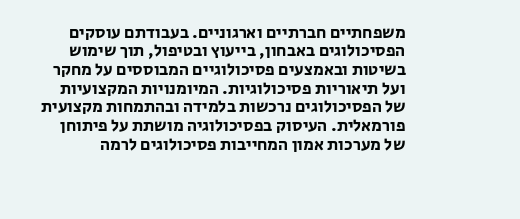משפחתיים חברתיים וארגוניים. בעבודתם עוסקים הפסיכולוגים באבחון, בייעוץ ובטיפול, תוך שימוש בשיטות ובאמצעים פסיכולוגיים המבוססים על מחקר ועל תיאוריות פסיכולוגיות. המיומנויות המקצועיות של הפסיכולוגים נרכשות בלמידה ובהתמחות מקצועית פורמאלית. העיסוק בפסיכולוגיה מושתת על פיתוחן של מערכות אמון המחייבות פסיכולוגים לרמה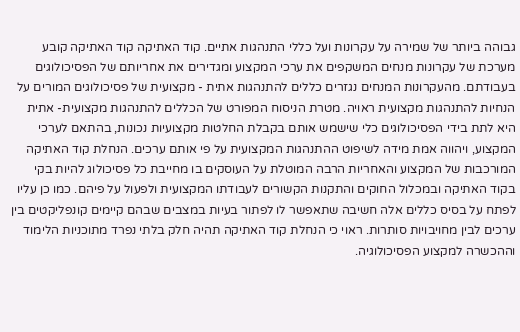גבוהה ביותר של שמירה על עקרונות ועל כללי התנהגות אתיים. קוד האתיקה קוד האתיקה קובע מערכת של עקרונות מנחים המשקפים את ערכי המקצוע ומגדירים את אחריותם של הפסיכולוגים בעבודתם. מהעקרונות המנחים נגזרים כללים להתנהגות אתית - מקצועית של פסיכולוגים המורים על הנחיות להתנהגות מקצועית ראויה. מטרת הניסוח המפורט של הכללים להתנהגות מקצועית- אתית היא לתת בידי הפסיכולוגים כלי שישמש אותם בקבלת החלטות מקצועיות נכונות, בהתאם לערכי המקצוע, ויהווה אמת מידה לשיפוט ההתנהגות המקצועית על פי אותם ערכים. הנחלת קוד האתיקה המורכבות של המקצוע והאחריות הרבה המוטלת על העוסקים בו מחייבת כל פסיכולוג להיות בקי בקוד האתיקה ובמכלול החוקים והתקנות הקשורים לעבודתו המקצועית ולפעול על פיהם. כמו כן עליו לפתח על בסיס כללים אלה חשיבה שתאפשר לו לפתור בעיות במצבים שבהם קיימים קונפליקטים בין ערכים לבין מחויבויות סותרות. ראוי כי הנחלת קוד האתיקה תהיה חלק בלתי נפרד מתוכניות הלימוד וההכשרה למקצוע הפסיכולוגיה.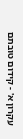עקרון א' - קידום טובתם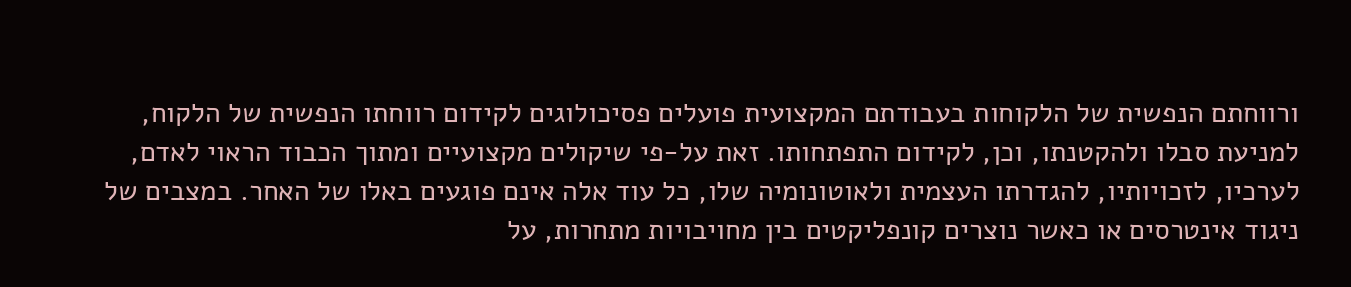ורווחתם הנפשית של הלקוחות בעבודתם המקצועית פועלים פסיכולוגים לקידום רווחתו הנפשית של הלקוח, למניעת סבלו ולהקטנתו, וכן, לקידום התפתחותו. זאת על-פי שיקולים מקצועיים ומתוך הכבוד הראוי לאדם, לערכיו, לזכויותיו, להגדרתו העצמית ולאוטונומיה שלו, כל עוד אלה אינם פוגעים באלו של האחר. במצבים של ניגוד אינטרסים או כאשר נוצרים קונפליקטים בין מחויבויות מתחרות, על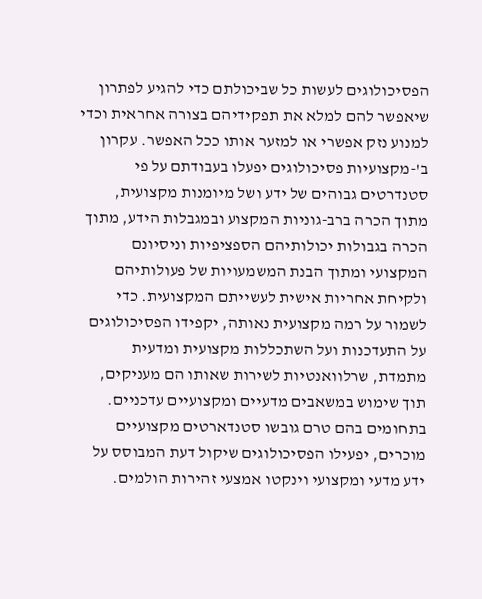הפסיכולוגים לעשות כל שביכולתם כדי להגיע לפתרון שיאפשר להם למלא את תפקידיהם בצורה אחראית וכדי למנוע נזק אפשרי או למזער אותו ככל האפשר. עקרון ב'-מקצועיות פסיכולוגים יפעלו בעבודתם על פי סטנדרטים גבוהים של ידע ושל מיומנות מקצועית, מתוך הכרה ברב-גוניות המקצוע ובמגבלות הידע, מתוך הכרה בגבולות יכולותיהם הספציפיות וניסיונם המקצועי ומתוך הבנת המשמעויות של פעולותיהם ולקיחת אחריות אישית לעשייתם המקצועית. כדי לשמור על רמה מקצועית נאותה, יקפידו הפסיכולוגים על התעדכנות ועל השתכללות מקצועית ומדעית מתמדת, שרלוואנטיות לשירות שאותו הם מעניקים, תוך שימוש במשאבים מדעיים ומקצועיים עדכניים. בתחומים בהם טרם גובשו סטנדארטים מקצועיים מוכרים, יפעילו הפסיכולוגים שיקול דעת המבוסס על ידע מדעי ומקצועי וינקטו אמצעי זהירות הולמים.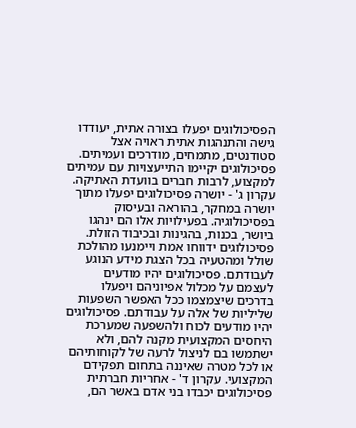הפסיכולוגים יפעלו בצורה אתית, יעודדו גישה והתנהגות אתית ראויה אצל סטודנטים, מתמחים, מודרכים ועמיתים. פסיכולוגים יקיימו התייעצויות עם עמיתים למקצוע, לרבות חברים בוועדת האתיקה. עקרון ג' - יושרה פסיכולוגים יפעלו מתוך יושרה במחקר, בהוראה ובעיסוק בפסיכולוגיה. בפעילויות אלו הם ינהגו ביושר, בכנות, בהגינות ובכיבוד הזולת. פסיכולוגים ידווחו אמת ויימנעו מהולכת שולל ומהטעיה בכל הצגת מידע הנוגע לעבודתם. פסיכולוגים יהיו מודעים לעצמם על מכלול אפיוניהם ויפעלו בדרכים שיצמצמו ככל האפשר השפעות שליליות של אלה על עבודתם. פסיכולוגים יהיו מודעים לכוח ולהשפעה שמערכת היחסים המקצועית מקנה להם, ולא ישתמשו בם לניצול לרעה של לקוחותיהם או לכל מטרה שאיננה בתחום תפקידם המקצועי. עקרון ד' - אחריות חברתית פסיכולוגים יכבדו בני אדם באשר הם,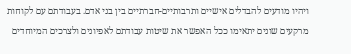ויהיו מודעים להבדלים אישיים ותרבותיים-חברתיים בין בני אדם. בעבודתם עם לקוחות מרקעים שונים יתאימו ככל האפשר את שיטות עבודתם לאפיונים ולצרכים המיוחדים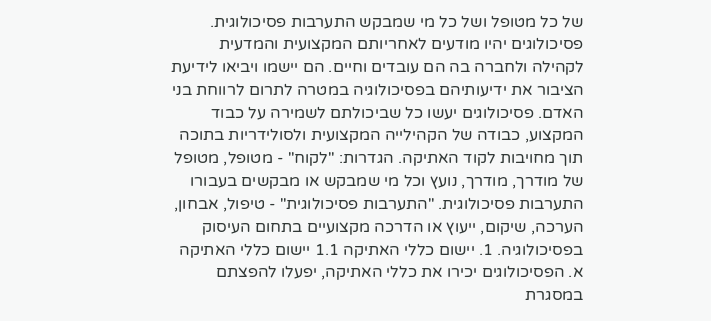של כל מטופל ושל כל מי שמבקש התערבות פסיכולוגית. פסיכולוגים יהיו מודעים לאחריותם המקצועית והמדעית לקהילה ולחברה בה הם עובדים וחיים. הם יישמו ויביאו לידיעת הציבור את ידיעותיהם בפסיכולוגיה במטרה לתרום לרווחת בני האדם. פסיכולוגים יעשו כל שביכולתם לשמירה על כבוד המקצוע, כבודה של הקהילייה המקצועית ולסולידריות בתוכה תוך מחויבות לקוד האתיקה. הגדרות: "לקוח" - מטופל, מטופל של מודרך, מודרך, נועץ וכל מי שמבקש או מבקשים בעבורו התערבות פסיכולוגית. "התערבות פסיכולוגית" - טיפול, אבחון, הערכה, שיקום, ייעוץ או הדרכה מקצועיים בתחום העיסוק בפסיכולוגיה. 1. יישום כללי האתיקה 1.1 יישום כללי האתיקה א. הפסיכולוגים יכירו את כללי האתיקה, יפעלו להפצתם במסגרת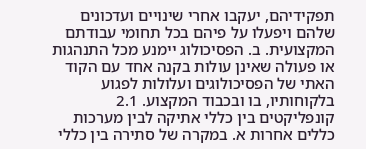תפקידיהם, יעקבו אחרי שינויים ועדכונים שלהם ויפעלו על פיהם בכל תחומי עבודתם המקצועית. ב. הפסיכולוג יימנע מכל התנהגות או פעולה שאינן עולות בקנה אחד עם הקוד האתי של הפסיכולוגים ועלולות לפגוע בלקוחותיו, בו ובכבוד המקצוע. 2.1 קונפליקטים בין כללי אתיקה לבין מערכות כללים אחרות א. במקרה של סתירה בין כללי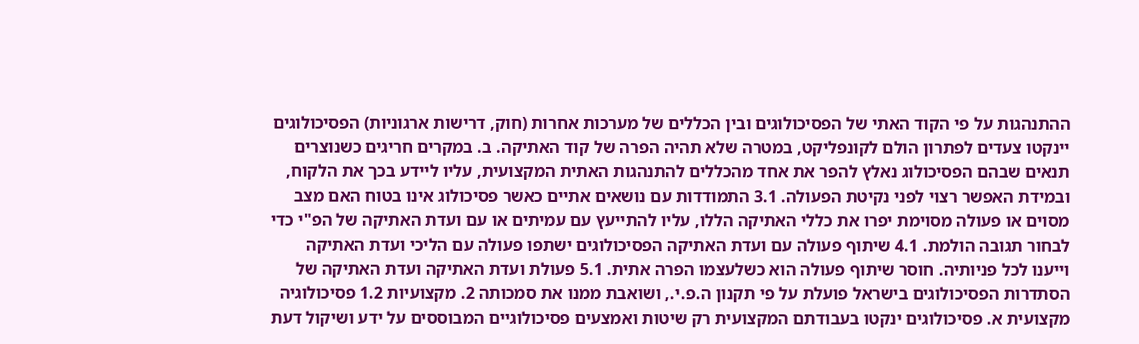ההתנהגות על פי הקוד האתי של הפסיכולוגים ובין הכללים של מערכות אחרות (חוק, דרישות ארגוניות) הפסיכולוגים יינקטו צעדים לפתרון הולם לקונפליקט, במטרה שלא תהיה הפרה של קוד האתיקה. ב. במקרים חריגים כשנוצרים תנאים שבהם הפסיכולוג נאלץ להפר את אחד מהכללים להתנהגות האתית המקצועית, עליו ליידע בכך את הלקוח, ובמידת האפשר רצוי לפני נקיטת הפעולה. 3.1 התמודדות עם נושאים אתיים כאשר פסיכולוג אינו בטוח האם מצב מסוים או פעולה מסוימת יפרו את כללי האתיקה הללו, עליו להתייעץ עם עמיתים או עם ועדת האתיקה של הפ"י כדי לבחור תגובה הולמת. 4.1 שיתוף פעולה עם ועדת האתיקה הפסיכולוגים ישתפו פעולה עם הליכי ועדת האתיקה וייענו לכל פניותיה. חוסר שיתוף פעולה הוא כשלעצמו הפרה אתית. 5.1 פעולת ועדת האתיקה ועדת האתיקה של הסתדרות הפסיכולוגים בישראל פועלת על פי תקנון ה.פ.י., ושואבת ממנו את סמכותה 2. מקצועיות 1.2 פסיכולוגיה מקצועית א. פסיכולוגים ינקטו בעבודתם המקצועית רק שיטות ואמצעים פסיכולוגיים המבוססים על ידע ושיקול דעת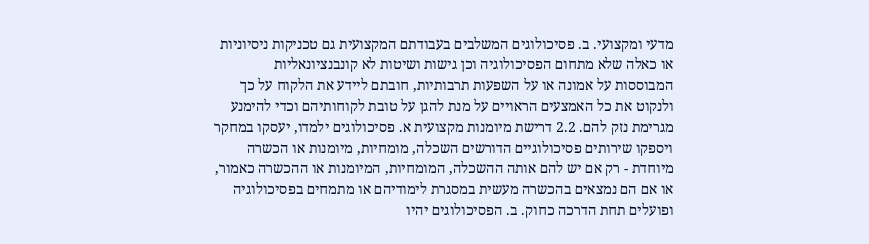מדעי ומקצועי. ב. פסיכולוגים המשלבים בעבודתם המקצועית גם טכניקות ניסיוניות או כאלה שלא מתחום הפסיכולוגיה וכן גישות ושיטות לא קונבנציונאליות המבוססות על אמונה או על השפעות תרבותיות, חובתם ליידע את הלקוח על כך ולנקוט את כל האמצעים הראויים על מנת להגן על טובת לקוחותיהם וכדי להימנע מגרימת נזק להם. 2.2 דרישת מיומנות מקצועית א. פסיכולוגים ילמדו, יעסקו במחקר ויספקו שירותים פסיכולוגיים הדורשים השכלה, מומחיות, מיומנות או הכשרה מיוחדת - רק אם יש להם אותה ההשכלה, המומחיות, המיומנות או ההכשרה כאמור, או אם הם נמצאים בהכשרה מעשית במסגרת לימודיהם או מתמחים בפסיכולוגיה ופועלים תחת הדרכה כחוק. ב. הפסיכולוגים יהיו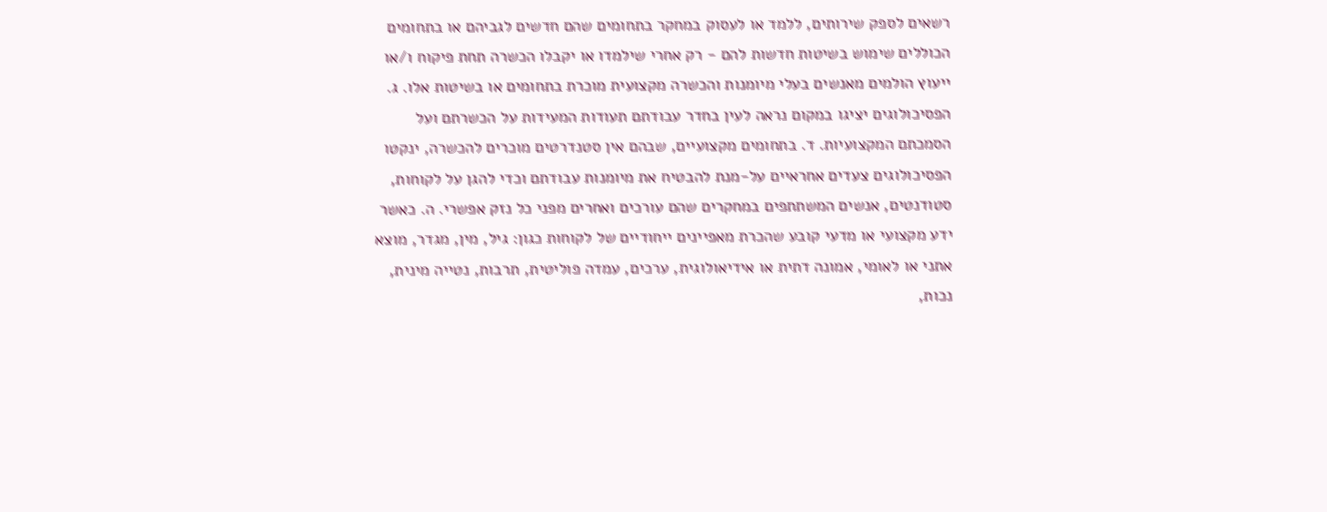רשאים לספק שירותים, ללמד או לעסוק במחקר בתחומים שהם חדשים לגביהם או בתחומים הכוללים שימוש בשיטות חדשות להם - רק אחרי שילמדו או יקבלו הכשרה תחת פיקוח ו/או ייעוץ הולמים מאנשים בעלי מיומנות והכשרה מקצועית מוכרת בתחומים או בשיטות אלו. ג. הפסיכולוגים יציגו במקום נראה לעין בחדר עבודתם תעודות המעידות על הכשרתם ועל הסמכתם המקצועיות. ד. בתחומים מקצועיים, שבהם אין סטנדרטים מוכרים להכשרה, ינקטו הפסיכולוגים צעדים אחראיים על-מנת להבטיח את מיומנות עבודתם וכדי להגן על לקוחות, סטודנטים, אנשים המשתתפים במחקרים שהם עורכים ואחרים מפני כל נזק אפשרי. ה. כאשר ידע מקצועי או מדעי קובע שהכרת מאפיינים ייחודיים של לקוחות כגון: גיל, מין, מגדר, מוצא אתני או לאומי, אמונה דתית או אידיאולוגית, ערכים, עמדה פוליטית, תרבות, נטייה מינית, נכות,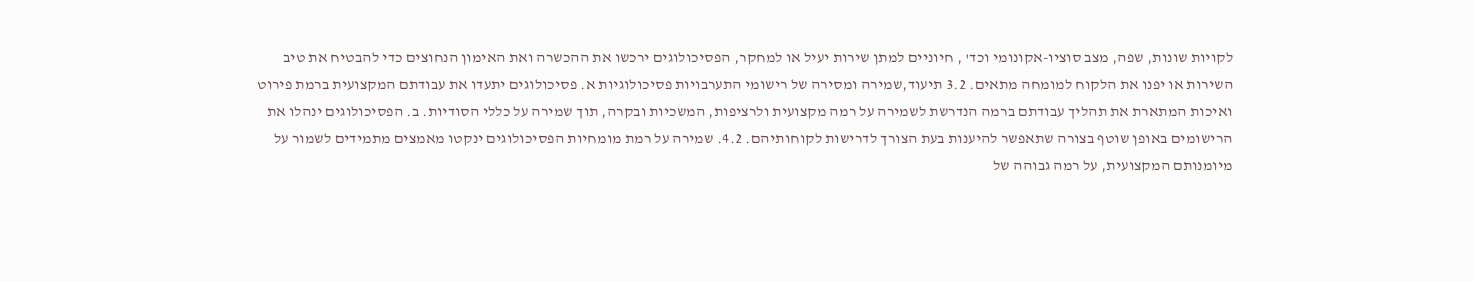לקויות שונות, שפה, מצב סוציו-אקונומי וכד' , חיוניים למתן שירות יעיל או למחקר, הפסיכולוגים ירכשו את ההכשרה ואת האימון הנחוצים כדי להבטיח את טיב השירות או יפנו את הלקוח למומחה מתאים. 3.2 תיעוד,שמירה ומסירה של רישומי התערבויות פסיכולוגיות א. פסיכולוגים יתעדו את עבודתם המקצועית ברמת פירוט ואיכות המתארת את תהליך עבודתם ברמה הנדרשת לשמירה על רמה מקצועית ולרציפות, המשכיות ובקרה, תוך שמירה על כללי הסודיות. ב. הפסיכולוגים ינהלו את הרישומים באופן שוטף בצורה שתאפשר להיענות בעת הצורך לדרישות לקוחותיהם. 4.2. שמירה על רמת מומחיות הפסיכולוגים ינקטו מאמצים מתמידים לשמור על מיומנותם המקצועית, על רמה גבוהה של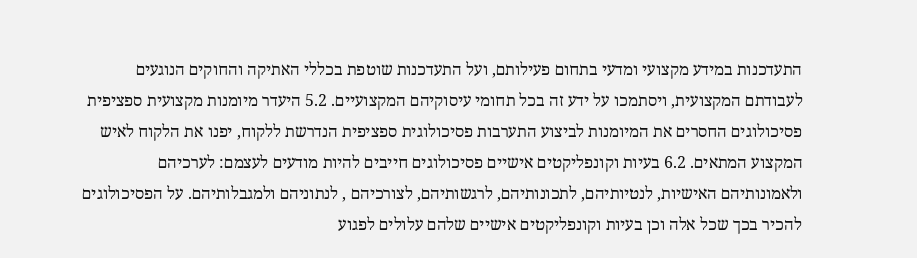התעדכנות במידע מקצועי ומדעי בתחום פעילותם, ועל התעדכנות שוטפת בכללי האתיקה והחוקים הנוגעים לעבודתם המקצועית, ויסתמכו על ידע זה בכל תחומי עיסוקיהם המקצועיים. 5.2 היעדר מיומנות מקצועית ספציפית פסיכולוגים החסרים את המיומנות לביצוע התערבות פסיכולוגית ספציפית הנדרשת ללקוח, יפנו את הלקוח לאיש המקצוע המתאים. 6.2 בעיות וקונפליקטים אישיים פסיכולוגים חייבים להיות מודעים לעצמם: לערכיהם ולאמונותיהם האישיות, לנטיותיהם, לתכונותיהם, לרגשותיהם, לצורכיהם , לנתוניהם ולמגבלותיהם. על הפסיכולוגים להכיר בכך שכל אלה וכן בעיות וקונפליקטים אישיים שלהם עלולים לפגוע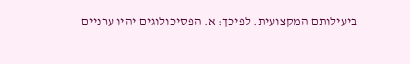ביעילותם המקצועית. לפיכך: א. הפסיכולוגים יהיו ערניים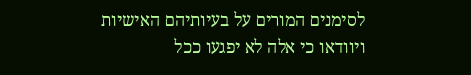לסימנים המורים על בעיותיהם האישיות ויוודאו כי אלה לא יפגעו ככל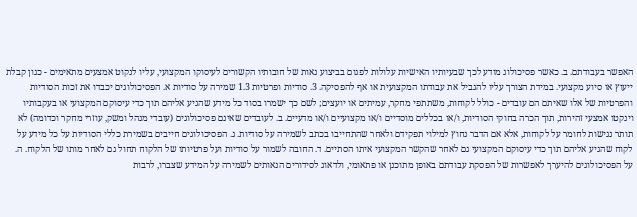האפשר בעבודתם. ב. כאשר פסיכולוג מודע לכך שבעיותיו האישיות עלולות לפגום בביצוע נאות של חובותיו הקשורים לעיסוקו המקצועי, עליו לנקוט אמצעים מתאימים - כגון קבלת ייעוץ או סיוע מקצועי. במידת הצורך עליו להגביל את עבודתו המקצועית או אף להפסיקה. 3. סודיות ופרטיות 1.3 שמירה על סודיות א. הפסיכולוגים יכבדו את זכות הסודיות והפרטיות של אלו שאיתם הם עובדים - כולל לקוחות, משתתפי מחקר, עמיתים או יועצים; לשם כך ישמרו בסוד כל מידע שהגיע אליהם תוך כדי עיסוקם המקצועי או בעקבותיו וינקטו אמצעי זהירות, תוך הכרה בחוקי הסודיות, ו/או בכללים מוסדיים ו/או מקצועיים ו/או מדעיים. ב. לעובדים שאינם פסיכולוגים (עובדי מנהל ומשק, עוזרי מחקר וכדומה) לא תותר נגישות לחומר על לקוחות, אלא אם הדבר נחוץ למילוי תפקידם ולאחר שהתחייבו בכתב לשמירה על סודיות. ג. הפסיכולוגים חייבים בשמירת כללי הסודיות על כל מידע על לקוח שהגיע אליהם תוך כדי עיסוקם המקצועי גם לאחר שהקשר המקצועי איתו הסתיים. ד. החובה לשמור על סודיות ועל פרטיותו של הלקוח תחול גם לאחר מותו של הלקוח. ה. על הפסיכולוגים להיערך לאפשרות של הפסקת עבודתם באופן מתוכנן או פתאומי, ולדאוג לסידורים הנאותים לשמירה על המידע שצברו, לרבות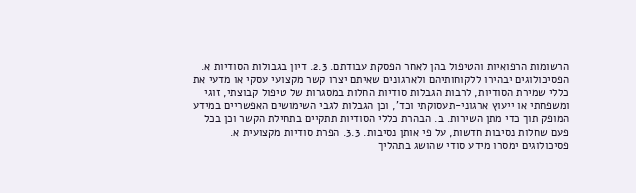הרשומות הרפואיות והטיפול בהן לאחר הפסקת עבודתם. 2.3. דיון בגבולות הסודיות א. הפסיכולוגים יבהירו ללקוחותיהם ולארגונים שאיתם יצרו קשר מקצועי עסקי או מדעי את כללי שמירת הסודיות, לרבות הגבלות סודיות החלות במסגרות של טיפול קבוצתי, זוגי ומשפחתי או ייעוץ ארגוני-תעסוקתי וכד', וכן הגבלות לגבי השימושים האפשריים במידע המופק תוך כדי מתן השירות. ב. הבהרת כללי הסודיות תתקיים בתחילת הקשר וכן בכל פעם שחלות נסיבות חדשות, על פי אותן נסיבות. 3.3. הפרת סודיות מקצועית א. פסיכולוגים ימסרו מידע סודי שהושג בתהליך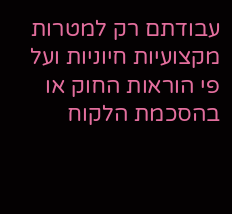עבודתם רק למטרות מקצועיות חיוניות ועל פי הוראות החוק או בהסכמת הלקוח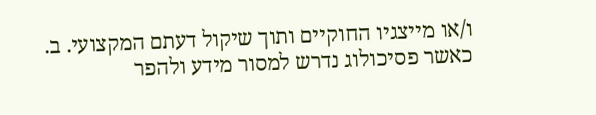ו/או מייצגיו החוקיים ותוך שיקול דעתם המקצועי. ב. כאשר פסיכולוג נדרש למסור מידע ולהפר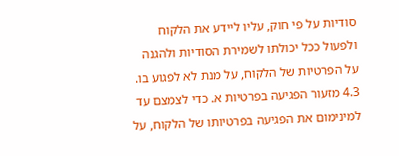סודיות על פי חוק, עליו ליידע את הלקוח ולפעול ככל יכולתו לשמירת הסודיות ולהגנה על הפרטיות של הלקוח, על מנת לא לפגוע בו. 4.3 מזעור הפגיעה בפרטיות א. כדי לצמצם עד למינימום את הפגיעה בפרטיותו של הלקוח, על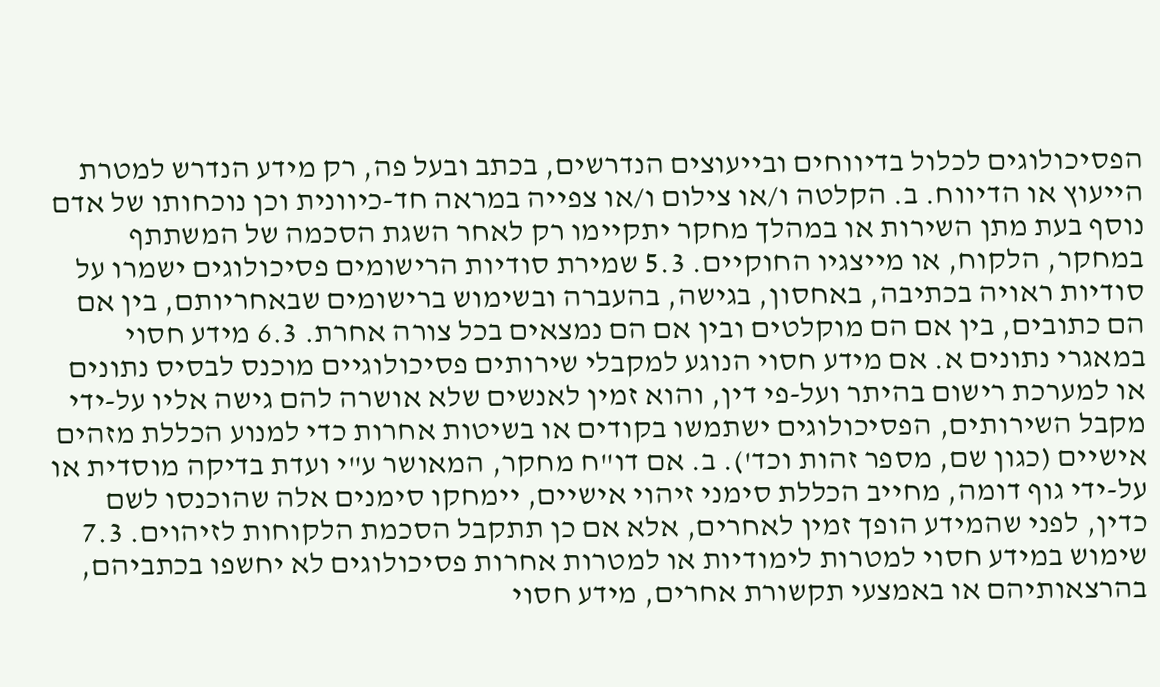הפסיכולוגים לכלול בדיווחים ובייעוצים הנדרשים, בכתב ובעל פה, רק מידע הנדרש למטרת הייעוץ או הדיווח. ב. הקלטה ו/או צילום ו/או צפייה במראה חד-כיוונית וכן נוכחותו של אדם נוסף בעת מתן השירות או במהלך מחקר יתקיימו רק לאחר השגת הסכמה של המשתתף במחקר, הלקוח, או מייצגיו החוקיים. 5.3 שמירת סודיות הרישומים פסיכולוגים ישמרו על סודיות ראויה בכתיבה, באחסון, בגישה, בהעברה ובשימוש ברישומים שבאחריותם, בין אם הם כתובים, בין אם הם מוקלטים ובין אם הם נמצאים בכל צורה אחרת. 6.3 מידע חסוי במאגרי נתונים א. אם מידע חסוי הנוגע למקבלי שירותים פסיכולוגיים מוכנס לבסיס נתונים או למערכת רישום בהיתר ועל-פי דין, והוא זמין לאנשים שלא אושרה להם גישה אליו על-ידי מקבל השירותים, הפסיכולוגים ישתמשו בקודים או בשיטות אחרות כדי למנוע הכללת מזהים אישיים (כגון שם, מספר זהות וכד'). ב. אם דו"ח מחקר, המאושר ע"י ועדת בדיקה מוסדית או על-ידי גוף דומה, מחייב הכללת סימני זיהוי אישיים, יימחקו סימנים אלה שהוכנסו לשם כדין, לפני שהמידע הופך זמין לאחרים, אלא אם כן תתקבל הסכמת הלקוחות לזיהוים. 7.3 שימוש במידע חסוי למטרות לימודיות או למטרות אחרות פסיכולוגים לא יחשפו בכתביהם, בהרצאותיהם או באמצעי תקשורת אחרים, מידע חסוי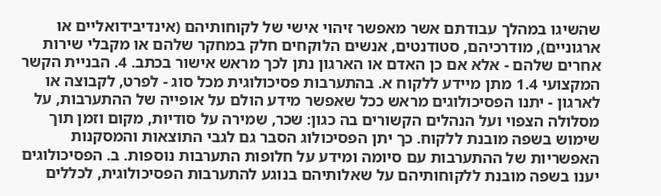שהשיגו במהלך עבודתם אשר מאפשר זיהוי אישי של לקוחותיהם (אינדיבידואליים או ארגוניים), מודרכיהם, סטודנטים, אנשים הלוקחים חלק במחקר שלהם או מקבלי שירות אחרים שלהם - אלא אם כן האדם או הארגון נתן לכך מראש אישור בכתב. 4. הבניית הקשר המקצועי 1.4 מתן מיידע ללקוח א. בהתערבות פסיכולוגית מכל סוג - לפרט, לקבוצה או לארגון - יתנו הפסיכולוגים מראש ככל שאפשר מידע הולם על אופייה של ההתערבות, על מסלולה הצפוי ועל הנהלים הקשורים בה כגון: שכר, שמירה על סודיות, מקום וזמן תוך שימוש בשפה מובנת ללקוח. כך יתן הפסיכולוג הסבר גם לגבי התוצאות והמסקנות האפשריות של ההתערבות עם סיומה ומידע על חלופות התערבות נוספות. ב. הפסיכולוגים יענו בשפה מובנת ללקוחותיהם על שאלותיהם בנוגע להתערבות הפסיכולוגית, לכללים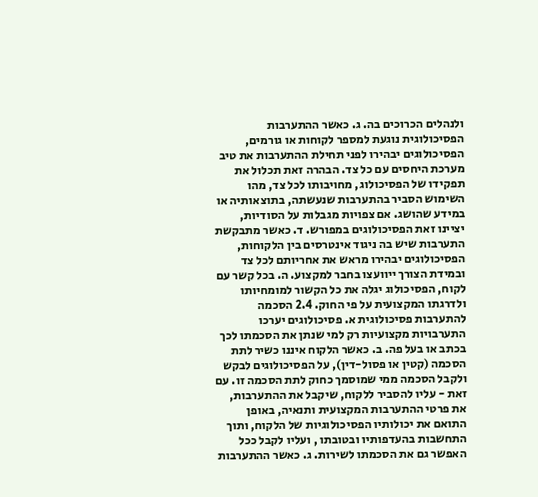ולנהלים הכרוכים בה. ג. כאשר ההתערבות הפסיכולוגית נוגעת למספר לקוחות או גורמים, הפסיכולוגים יבהירו לפני תחילת ההתערבות את טיב מערכת היחסים עם כל צד. הבהרה זאת תכלול את תפקידו של הפסיכולוג, מחויבותו לכל צד, מהו השימוש הסביר בהתערבות שנעשתה, בתוצאותיה או במידע שהושג. אם צפויות מגבלות על הסודיות, יציינו זאת הפסיכולוגים במפורש. ד. כאשר מתבקשת התערבות שיש בה ניגוד אינטרסים בין הלקוחות, הפסיכולוגים יבהירו מראש את אחריותם לכל צד ובמידת הצורך ייוועצו בחבר למקצוע. ה. בכל קשר עם לקוח, הפסיכולוג יגלה את כל הקשור למומחיותו ולדרגתו המקצועית על פי החוק. 2.4 הסכמה להתערבות פסיכולוגית א. פסיכולוגים יערכו התערבויות מקצועיות רק למי שנתן את הסכמתו לכך בכתב או בעל פה. ב. כאשר הלקוח איננו כשיר לתת הסכמה (קטין או פסול-דין), על הפסיכולוגים לבקש ולקבל הסכמה ממי שמוסמך כחוק לתת הסכמה זו. עם זאת - עליו להסביר ללקוח, שיקבל את ההתערבות, את פרטי ההתערבות המקצועית ותנאיה, באופן התואם את יכולותיו הפסיכולוגיות של הלקוח, ותוך התחשבות בהעדפותיו ובטובתו , ועליו לקבל ככל האפשר גם את הסכמתו לשירות. ג. כאשר ההתערבות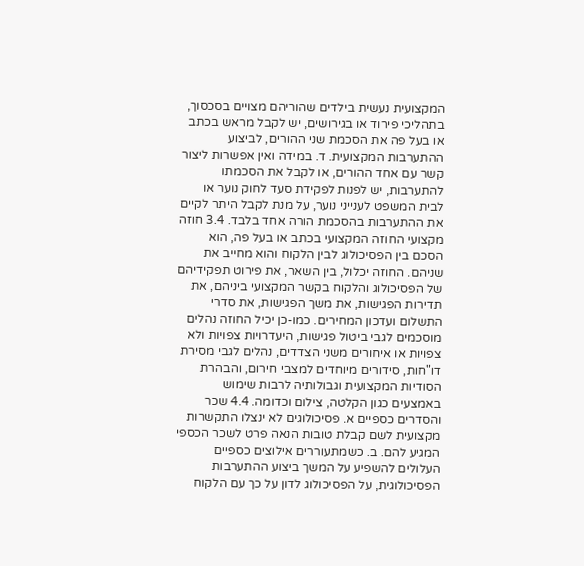המקצועית נעשית בילדים שהוריהם מצויים בסכסוך, בתהליכי פירוד או בגירושים, יש לקבל מראש בכתב או בעל פה את הסכמת שני ההורים, לביצוע ההתערבות המקצועית. ד. במידה ואין אפשרות ליצור קשר עם אחד ההורים, או לקבל את הסכמתו להתערבות, יש לפנות לפקידת סעד לחוק נוער או לבית המשפט לענייני נוער, על מנת לקבל היתר לקיים את ההתערבות בהסכמת הורה אחד בלבד. 3.4 חוזה מקצועי החוזה המקצועי בכתב או בעל פה, הוא הסכם בין הפסיכולוג לבין הלקוח והוא מחייב את שניהם. החוזה יכלול, בין השאר, את פירוט תפקידיהם של הפסיכולוג והלקוח בקשר המקצועי ביניהם, את תדירות הפגישות, את משך הפגישות, את סדרי התשלום ועדכון המחירים. כמו-כן יכיל החוזה נהלים מוסכמים לגבי ביטול פגישות, היעדרויות צפויות ולא צפויות או איחורים משני הצדדים, נהלים לגבי מסירת דו"חות, סידורים מיוחדים למצבי חירום, והבהרת הסודיות המקצועית וגבולותיה לרבות שימוש באמצעים כגון הקלטה, צילום וכדומה. 4.4 שכר והסדרים כספיים א. פסיכולוגים לא ינצלו התקשרות מקצועית לשם קבלת טובות הנאה פרט לשכר הכספי המגיע להם. ב. כשמתעוררים אילוצים כספיים העלולים להשפיע על המשך ביצוע ההתערבות הפסיכולוגית, על הפסיכולוג לדון על כך עם הלקוח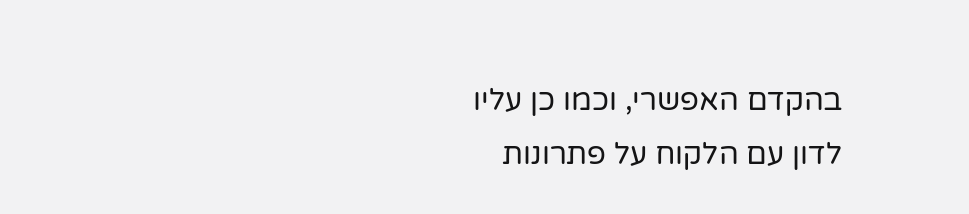בהקדם האפשרי, וכמו כן עליו לדון עם הלקוח על פתרונות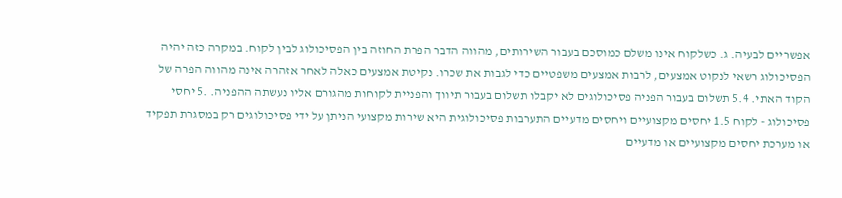אפשריים לבעיה. ג. כשלקוח אינו משלם כמוסכם בעבור השירותים, מהווה הדבר הפרת החוזה בין הפסיכולוג לבין לקוח. במקרה כזה יהיה הפסיכולוג רשאי לנקוט אמצעים, לרבות אמצעים משפטיים כדי לגבות את שכרו. נקיטת אמצעים כאלה לאחר אזהרה אינה מהווה הפרה של הקוד האתי. 5.4 תשלום בעבור הפניה פסיכולוגים לא יקבלו תשלום בעבור תיווך והפניית לקוחות מהגורם אליו נעשתה ההפניה. .5 יחסי פסיכולוג - לקוח 1.5 יחסים מקצועיים ויחסים מדעיים התערבות פסיכולוגית היא שירות מקצועי הניתן על ידי פסיכולוגים רק במסגרת תפקיד או מערכת יחסים מקצועיים או מדעיים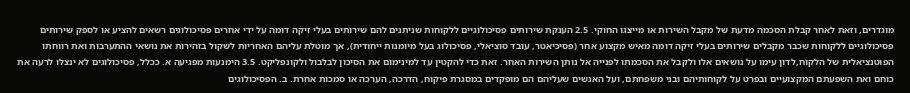מוגדרים, וזאת לאחר קבלת הסכמה מדעת של מקבל השירות או מייצגו החוקי. 2.5 הענקת שירותים פסיכולוגיים ללקוחות שניתנים להם שירותים בעלי זיקה דומה על ידי אחרים פסיכולוגים רשאים להציע או לספק שירותים פסיכולוגיים ללקוחות שכבר מקבלים שירותים בעלי זיקה דומה מאיש מקצוע אחר (פסיכיאטר, עובד סוציאלי, פסיכולוג בעל מיומנות ייחודית), אך מוטלת עליהם האחריות לשקול בזהירות את נושאי ההתערבות ואת רווחתו הפוטנציאלית של הלקוח,לדון עימו על נושאים אלו ולקבל את הסכמתו לפנייה אל נותן השירות האחר. זאת כדי להקטין עד למינימום את הסיכון לבלבול ולקונפליקט. 3.5 הימנעות מפגיעה א. ככלל, פסיכולוגים לא ינצלו לרעה את כוחם ואת השפעתם המקצועיים ובפרט על לקוחותיהם ובני משפחתם, ועל האנשים שעליהם הם מופקדים במסגרת פיקוח, הדרכה, הערכה או סמכות אחרת. ב. הפסיכולוגים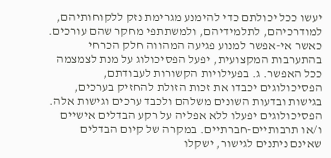יעשו ככל יכולתם כדי להימנע מגרימת נזק ללקוחותיהם, למודרכיהם, לתלמידיהם, ולמשתתפי מחקר שהם עורכים. כאשר אי-אפשר למנוע פגיעה המהווה חלק הכרחי בהתערבות המקצועית, יפעל הפסיכולוג על מנת לצמצמה ככל האפשר. ג. בפעילויות הקשורות לעבודתם, הפסיכולוגים יכבדו את זכות הזולת להחזיק בערכים, בגישות ובדעות השונים משלהם ולכבד ערכים וגישות אלה. הפסיכולוגים יפעלו ללא אפליה על רקע הבדלים אישיים ו/או תרבותיים-חברתיים. במקרה של קיום הבדלים שאינם ניתנים לגישור, ישקלו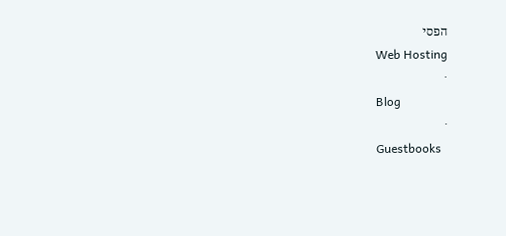הפסי
Web Hosting
·
Blog
·
Guestbooks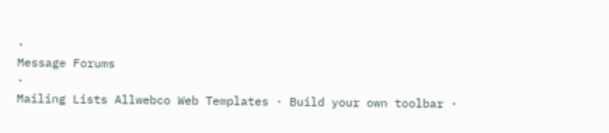·
Message Forums
·
Mailing Lists Allwebco Web Templates · Build your own toolbar ·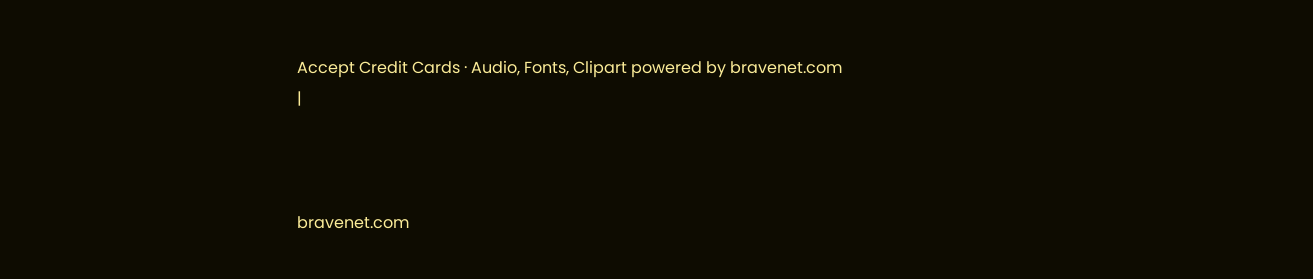Accept Credit Cards · Audio, Fonts, Clipart powered by bravenet.com
|



bravenet.com